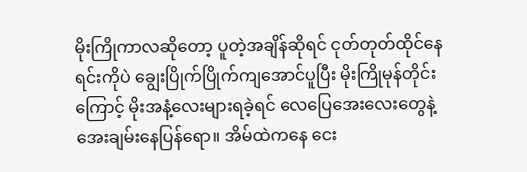မိုးကြိုကာလဆိုတော့ ပူတဲ့အချိန်ဆိုရင် ငုတ်တုတ်ထိုင်နေရင်းကိုပဲ ချွေးပြိုက်ပြိုက်ကျအောင်ပူပြီး မိုးကြိုမုန်တိုင်းကြောင့် မိုးအနံ့လေးများရခဲ့ရင် လေပြေအေးလေးတွေနဲ့ အေးချမ်းနေပြန်ရော။ အိမ်ထဲကနေ ငေး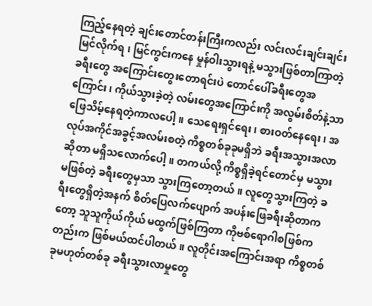ကြည့်နေရတဲ့ ချင်းတောင်တန်းကြီးကလည်း လင်းလင်းချင်းချင်းမြင်လိုက်ရ၊ မြင်ကွင်းကနေ မှုန်ဝါးသွားရနဲ့ မသွားဖြစ်တာကြာတဲ့ ခရီးတွေ အကြောင်းတွေးတောရင်းပဲ တောင်ပေါ်ခရီးတွေအကြောင်း၊ ကိုယ်သွားခဲ့တဲ့ လမ်းတွေအကြောင်းကို အလွမ်းစိတ်နဲ့သာ ဖြေသိမ့်နေရတဲ့ကာလပေါ့။ သေရေးရှင်ရေး၊ စားဝတ်နေရေး၊ အလုပ်အကိုင်အခွင့်အလမ်းစတဲ့ ကိစ္စတစ်ခုခုမရှိဘဲ ခရီးအသွားအလာဆိုတာ မရှိသလောက်ပေါ့။ တကယ်လို့ ကိစ္စရှိခဲ့ရင်တောင်မှ မသွားမဖြစ်တဲ့ ခရီးတွေမှသာ သွားကြတော့တယ်။ လူတွေသွားကြတဲ့ ခရီးတွေရှိတဲ့အနက် စိတ်ပြေလက်ပျောက် အပန်းဖြေခရီးဆိုတာကတော့ သူသူကိုယ်ကိုယ် မထွက်ဖြစ်ကြတာ ကိုဗစ်ရောဂါစဖြစ်ကတည်းက ဖြစ်မယ်ထင်ပါတယ်။ လူတိုင်းအကြောင်းအရာ ကိစ္စတစ်ခုမဟုတ်တစ်ခု ခရီးသွားလာမှုတွေ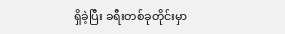ရှိခဲ့ပြီး ခရီးတစ်ခုတိုင်းမှာ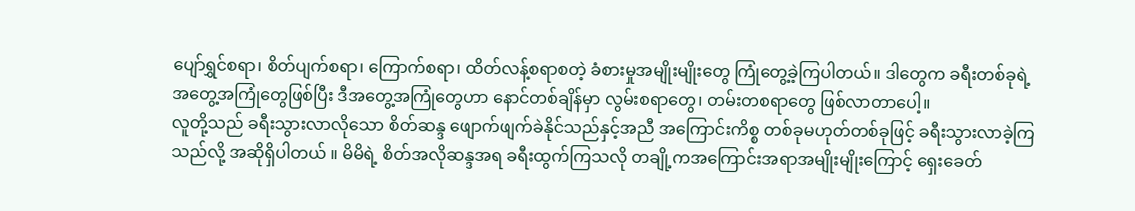ပျော်ရွှင်စရာ၊ စိတ်ပျက်စရာ၊ ကြောက်စရာ၊ ထိတ်လန့်စရာစတဲ့ ခံစားမှုအမျိုးမျိုးတွေ ကြုံတွေ့ခဲ့ကြပါတယ်။ ဒါတွေက ခရီးတစ်ခုရဲ့ အတွေ့အကြုံတွေဖြစ်ပြီး ဒီအတွေ့အကြုံတွေဟာ နောင်တစ်ချိန်မှာ လွမ်းစရာတွေ၊ တမ်းတစရာတွေ ဖြစ်လာတာပေါ့။
လူတို့သည် ခရီးသွားလာလိုသော စိတ်ဆန္ဒ ဖျောက်ဖျက်ခဲနိုင်သည်နှင့်အညီ အကြောင်းကိစ္စ တစ်ခုမဟုတ်တစ်ခုဖြင့် ခရီးသွားလာခဲ့ကြသည်လို့ အဆိုရှိပါတယ် ။ မိမိရဲ့ စိတ်အလိုဆန္ဒအရ ခရီးထွက်ကြသလို တချို့ကအကြောင်းအရာအမျိုးမျိုးကြောင့် ရှေးခေတ်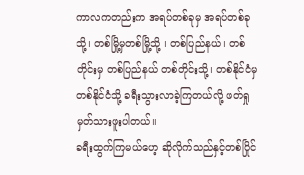ကာလကတည်းက အရပ်တစ်ခုမှ အရပ်တစ်ခုသို့၊ တစ်မြို့မှတစ်မြို့သို့ ၊ တစ်ပြည်နယ်၊ တစ်တိုင်းမှ တစ်ပြည်နယ် တစ်တိုင်းသို့၊ တစ်နိုင်ငံမှ တစ်နိုင်ငံသို့ ခရီးသွားလာခဲ့ကြတယ်လို့ ဖတ်ရှုမှတ်သားဖူးပါတယ်။
ခရီးထွက်ကြမယ်ဟေ့ ဆိုလိုက်သည်နှင့်တစ်ပြိုင်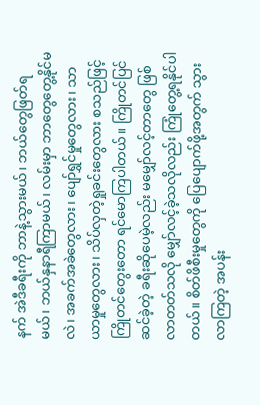နက် အဲဒီခရီးကို ဘာနဲ့သွားမယ်၊ ဘယ်တွေဖြတ်ရမယ်၊ ဘယ်နှနာရီကြာမယ်၊ လမ်းမှာ ဘာတွေတွေ့နိုင်မလဲ၊ အခက်အခဲတွေလား၊ ပျော်ရွှင်မှုတွေလား၊ သာယာမှုတွေလား၊ သိပ်လှတဲ့ရှုခင်းတွေလား စသည်ဖြင့် ကြိုတင်တွေးတော ရင်မောကြပါတယ်။ ကြိုတင်ပြင်ဆင်ခဲ့တဲ့ ခရီးဆိုပေမဲ့လည်း မမျှော်လင့်တာတွေ ဖြစ်လာတတ်သလို မျှော်လင့်ခဲ့သလိုလည်း ကြုံတွေ့ရနိုင်ပါတယ်။ စိတ်ဖိစီးမှုတွေကို ပြေပျောက်ဖို့အတွက် သွားလာကြတဲ့ အပန်း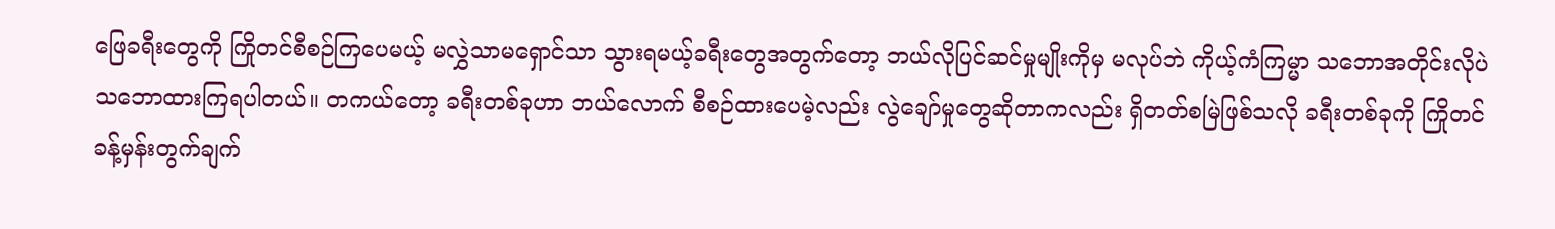ဖြေခရီးတွေကို ကြိုတင်စီစဉ်ကြပေမယ့် မလွှဲသာမရှောင်သာ သွားရမယ့်ခရီးတွေအတွက်တော့ ဘယ်လိုပြင်ဆင်မှုမျိုးကိုမှ မလုပ်ဘဲ ကိုယ့်ကံကြမ္မာ သဘောအတိုင်းလိုပဲ သဘောထားကြရပါတယ်။ တကယ်တော့ ခရီးတစ်ခုဟာ ဘယ်လောက် စီစဉ်ထားပေမဲ့လည်း လွဲချော်မှုတွေဆိုတာကလည်း ရှိတတ်စမြဲဖြစ်သလို ခရီးတစ်ခုကို ကြိုတင်ခန့်မှန်းတွက်ချက်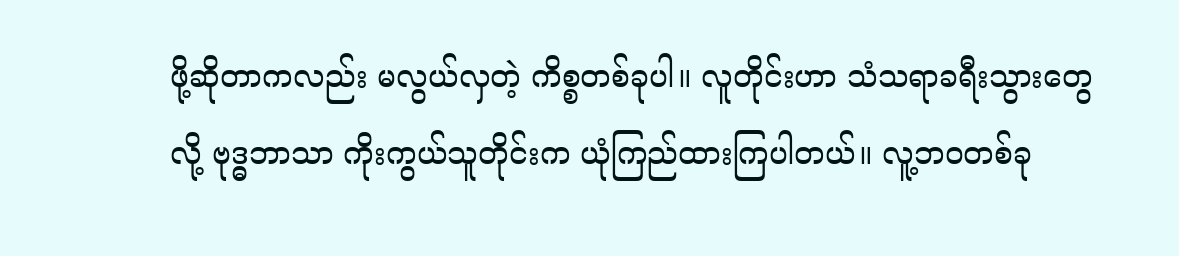ဖို့ဆိုတာကလည်း မလွယ်လှတဲ့ ကိစ္စတစ်ခုပါ။ လူတိုင်းဟာ သံသရာခရီးသွားတွေလို့ ဗုဒ္ဓဘာသာ ကိုးကွယ်သူတိုင်းက ယုံကြည်ထားကြပါတယ်။ လူ့ဘဝတစ်ခု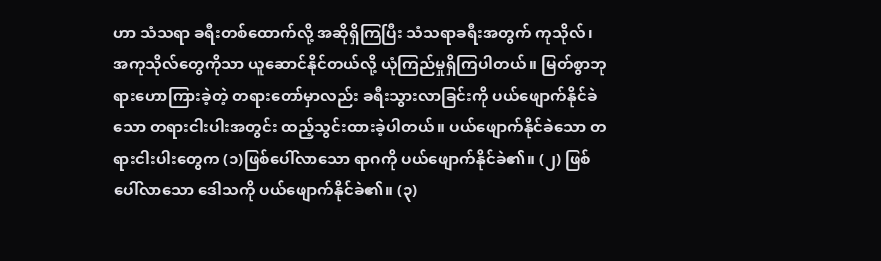ဟာ သံသရာ ခရီးတစ်ထောက်လို့ အဆိုရှိကြပြီး သံသရာခရီးအတွက် ကုသိုလ်၊ အကုသိုလ်တွေကိုသာ ယူဆောင်နိုင်တယ်လို့ ယုံကြည်မှုရှိကြပါတယ်။ မြတ်စွာဘုရားဟောကြားခဲ့တဲ့ တရားတော်မှာလည်း ခရီးသွားလာခြင်းကို ပယ်ဖျောက်နိုင်ခဲသော တရားငါးပါးအတွင်း ထည့်သွင်းထားခဲ့ပါတယ်။ ပယ်ဖျောက်နိုင်ခဲသော တရားငါးပါးတွေက (၁)ဖြစ်ပေါ်လာသော ရာဂကို ပယ်ဖျောက်နိုင်ခဲ၏။ (၂) ဖြစ်ပေါ်လာသော ဒေါသကို ပယ်ဖျောက်နိုင်ခဲ၏။ (၃)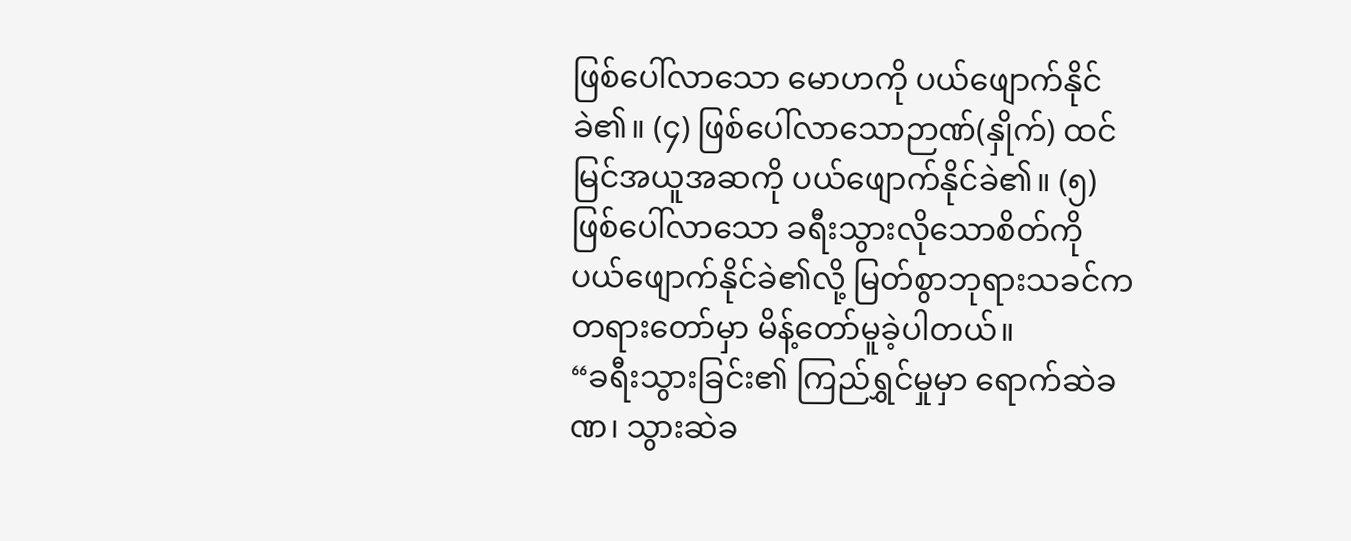ဖြစ်ပေါ်လာသော မောဟကို ပယ်ဖျောက်နိုင်ခဲ၏။ (၄) ဖြစ်ပေါ်လာသောဉာဏ်(နှိုက်) ထင်မြင်အယူအဆကို ပယ်ဖျောက်နိုင်ခဲ၏။ (၅) ဖြစ်ပေါ်လာသော ခရီးသွားလိုသောစိတ်ကို ပယ်ဖျောက်နိုင်ခဲ၏လို့ မြတ်စွာဘုရားသခင်က တရားတော်မှာ မိန့်တော်မူခဲ့ပါတယ်။
“ခရီးသွားခြင်း၏ ကြည်ရွှင်မှုမှာ ရောက်ဆဲခဏ၊ သွားဆဲခ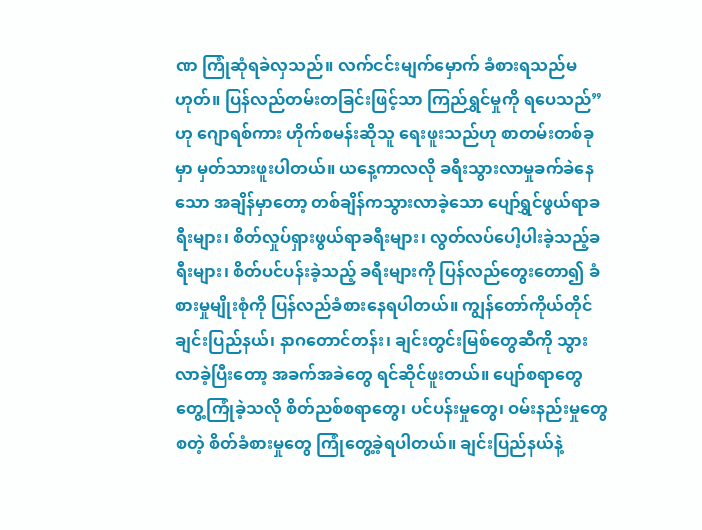ဏ ကြုံဆုံရခဲလှသည်။ လက်ငင်းမျက်မှောက် ခံစားရသည်မဟုတ်။ ပြန်လည်တမ်းတခြင်းဖြင့်သာ ကြည်ရွှင်မှုကို ရပေသည်” ဟု ဂျောရစ်ကား ဟိုက်စမန်းဆိုသူ ရေးဖူးသည်ဟု စာတမ်းတစ်ခုမှာ မှတ်သားဖူးပါတယ်။ ယနေ့ကာလလို ခရီးသွားလာမှုခက်ခဲနေသော အချိန်မှာတော့ တစ်ချိန်ကသွားလာခဲ့သော ပျော်ရွှင်ဖွယ်ရာခရီးများ၊ စိတ်လှုပ်ရှားဖွယ်ရာခရီးများ၊ လွတ်လပ်ပေါ့ပါးခဲ့သည့်ခရီးများ၊ စိတ်ပင်ပန်းခဲ့သည့် ခရီးများကို ပြန်လည်တွေးတော၍ ခံစားမှုမျိုးစုံကို ပြန်လည်ခံစားနေရပါတယ်။ ကျွန်တော်ကိုယ်တိုင် ချင်းပြည်နယ်၊ နာဂတောင်တန်း၊ ချင်းတွင်းမြစ်တွေဆီကို သွားလာခဲ့ပြီးတော့ အခက်အခဲတွေ ရင်ဆိုင်ဖူးတယ်။ ပျော်စရာတွေ တွေ့ကြုံခဲ့သလို စိတ်ညစ်စရာတွေ၊ ပင်ပန်းမှုတွေ၊ ဝမ်းနည်းမှုတွေစတဲ့ စိတ်ခံစားမှုတွေ ကြုံတွေ့ခဲ့ရပါတယ်။ ချင်းပြည်နယ်နဲ့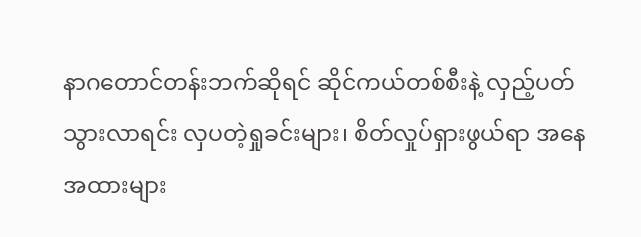နာဂတောင်တန်းဘက်ဆိုရင် ဆိုင်ကယ်တစ်စီးနဲ့ လှည့်ပတ်သွားလာရင်း လှပတဲ့ရှုခင်းများ၊ စိတ်လှုပ်ရှားဖွယ်ရာ အနေအထားများ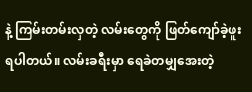နဲ့ ကြမ်းတမ်းလှတဲ့ လမ်းတွေကို ဖြတ်ကျော်ခဲ့ဖူးရပါတယ်။ လမ်းခရီးမှာ ရေခဲတမျှအေးတဲ့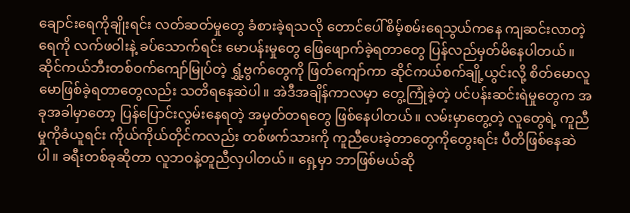ချောင်းရေကိုချိုးရင်း လတ်ဆတ်မှုတွေ ခံစားခဲ့ရသလို တောင်ပေါ်စိမ့်စမ်းရေသွယ်ကနေ ကျဆင်းလာတဲ့ရေကို လက်ဖဝါးနဲ့ ခပ်သောက်ရင်း မောပန်းမှုတွေ ဖြေဖျောက်ခဲ့ရတာတွေ ပြန်လည်မှတ်မိနေပါတယ်။ ဆိုင်ကယ်ဘီးတစ်ဝက်ကျော်မြုပ်တဲ့ ရွှံ့ဗွက်တွေကို ဖြတ်ကျော်ကာ ဆိုင်ကယ်စက်ချို့ယွင်းလို့ စိတ်မောလူမောဖြစ်ခဲ့ရတာတွေလည်း သတိရနေဆဲပါ။ အဲဒီအချိန်ကာလမှာ တွေ့ကြုံခဲ့တဲ့ ပင်ပန်းဆင်းရဲမှုတွေက အခုအခါမှာတော့ ပြန်ပြောင်းလွမ်းနေရတဲ့ အမှတ်တရတွေ ဖြစ်နေပါတယ်။ လမ်းမှာတွေ့တဲ့ လူတွေရဲ့ ကူညီမှုကိုခံယူရင်း ကိုယ်ကိုယ်တိုင်ကလည်း တစ်ဖက်သားကို ကူညီပေးခဲ့တာတွေကိုတွေးရင်း ပီတိဖြစ်နေဆဲပါ။ ခရီးတစ်ခုဆိုတာ လူဘဝနဲ့တူညီလှပါတယ်။ ရှေ့မှာ ဘာဖြစ်မယ်ဆို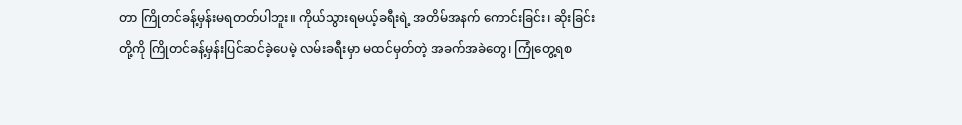တာ ကြိုတင်ခန့်မှန်းမရတတ်ပါဘူး။ ကိုယ်သွားရမယ့်ခရီးရဲ့ အတိမ်အနက် ကောင်းခြင်း၊ ဆိုးခြင်းတို့ကို ကြိုတင်ခန့်မှန်းပြင်ဆင်ခဲ့ပေမဲ့ လမ်းခရီးမှာ မထင်မှတ်တဲ့ အခက်အခဲတွေ၊ ကြုံတွေ့ရစ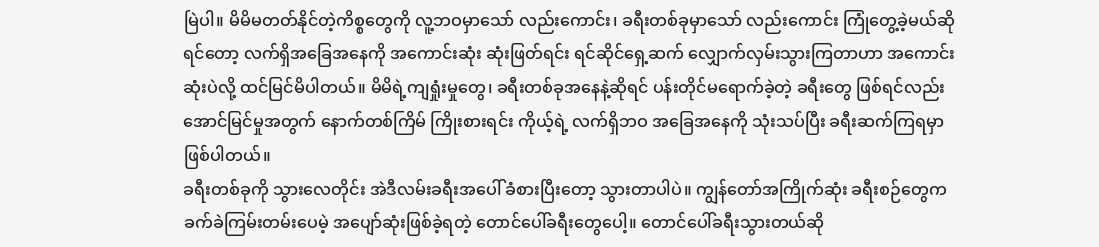မြဲပါ။ မိမိမတတ်နိုင်တဲ့ကိစ္စတွေကို လူ့ဘဝမှာသော် လည်းကောင်း၊ ခရီးတစ်ခုမှာသော် လည်းကောင်း ကြုံတွေ့ခဲ့မယ်ဆိုရင်တော့ လက်ရှိအခြေအနေကို အကောင်းဆုံး ဆုံးဖြတ်ရင်း ရင်ဆိုင်ရှေ့ဆက် လျှောက်လှမ်းသွားကြတာဟာ အကောင်းဆုံးပဲလို့ ထင်မြင်မိပါတယ်။ မိမိရဲ့ကျရှုံးမှုတွေ၊ ခရီးတစ်ခုအနေနဲ့ဆိုရင် ပန်းတိုင်မရောက်ခဲ့တဲ့ ခရီးတွေ ဖြစ်ရင်လည်း အောင်မြင်မှုအတွက် နောက်တစ်ကြိမ် ကြိုးစားရင်း ကိုယ့်ရဲ့ လက်ရှိဘဝ အခြေအနေကို သုံးသပ်ပြီး ခရီးဆက်ကြရမှာ ဖြစ်ပါတယ်။
ခရီးတစ်ခုကို သွားလေတိုင်း အဲဒီလမ်းခရီးအပေါ် ခံစားပြီးတော့ သွားတာပါပဲ။ ကျွန်တော်အကြိုက်ဆုံး ခရီးစဉ်တွေက ခက်ခဲကြမ်းတမ်းပေမဲ့ အပျော်ဆုံးဖြစ်ခဲ့ရတဲ့ တောင်ပေါ်ခရီးတွေပေါ့။ တောင်ပေါ်ခရီးသွားတယ်ဆို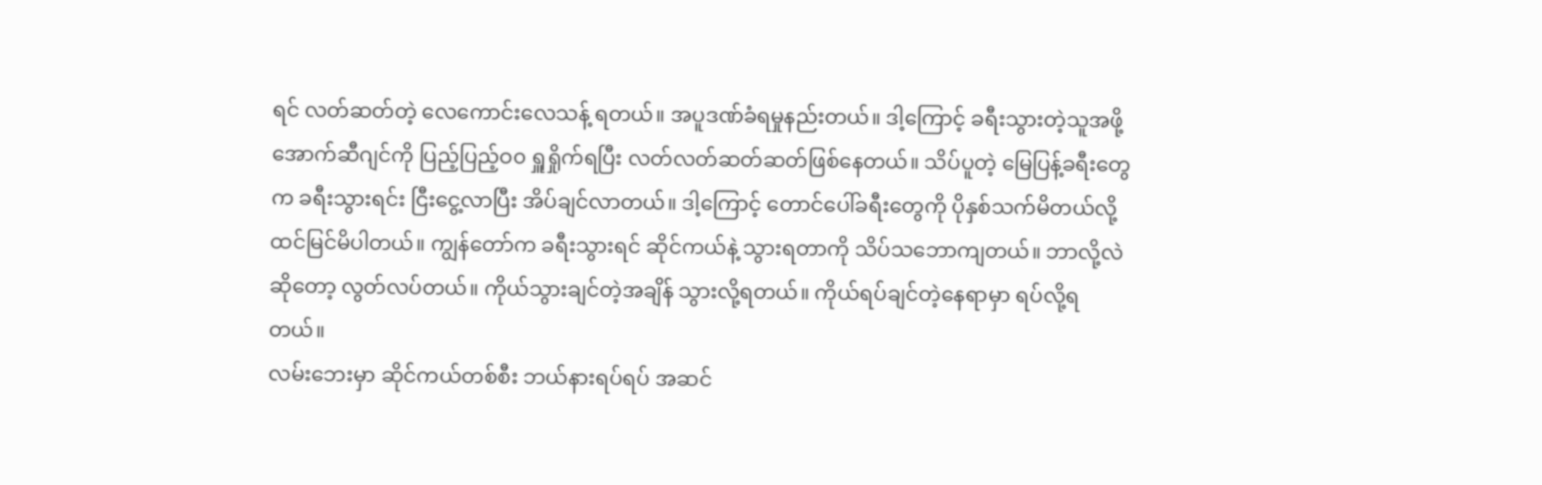ရင် လတ်ဆတ်တဲ့ လေကောင်းလေသန့် ရတယ်။ အပူဒဏ်ခံရမှုနည်းတယ်။ ဒါ့ကြောင့် ခရီးသွားတဲ့သူအဖို့ အောက်ဆီဂျင်ကို ပြည့်ပြည့်ဝ၀ ရှူရှိုက်ရပြီး လတ်လတ်ဆတ်ဆတ်ဖြစ်နေတယ်။ သိပ်ပူတဲ့ မြေပြန့်ခရီးတွေက ခရီးသွားရင်း ငြီးငွေ့လာပြီး အိပ်ချင်လာတယ်။ ဒါ့ကြောင့် တောင်ပေါ်ခရီးတွေကို ပိုနှစ်သက်မိတယ်လို့ ထင်မြင်မိပါတယ်။ ကျွန်တော်က ခရီးသွားရင် ဆိုင်ကယ်နဲ့ သွားရတာကို သိပ်သဘောကျတယ်။ ဘာလို့လဲဆိုတော့ လွတ်လပ်တယ်။ ကိုယ်သွားချင်တဲ့အချိန် သွားလို့ရတယ်။ ကိုယ်ရပ်ချင်တဲ့နေရာမှာ ရပ်လို့ရတယ်။
လမ်းဘေးမှာ ဆိုင်ကယ်တစ်စီး ဘယ်နားရပ်ရပ် အဆင်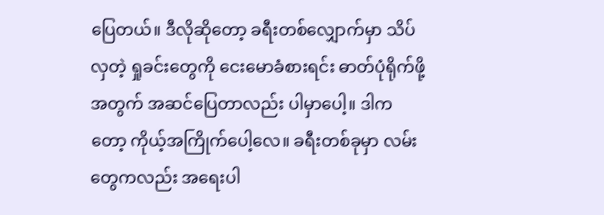ပြေတယ်။ ဒီလိုဆိုတော့ ခရီးတစ်လျှောက်မှာ သိပ်လှတဲ့ ရှုခင်းတွေကို ငေးမောခံစားရင်း ဓာတ်ပုံရိုက်ဖို့အတွက် အဆင်ပြေတာလည်း ပါမှာပေါ့။ ဒါကတော့ ကိုယ့်အကြိုက်ပေါ့လေ။ ခရီးတစ်ခုမှာ လမ်းတွေကလည်း အရေးပါ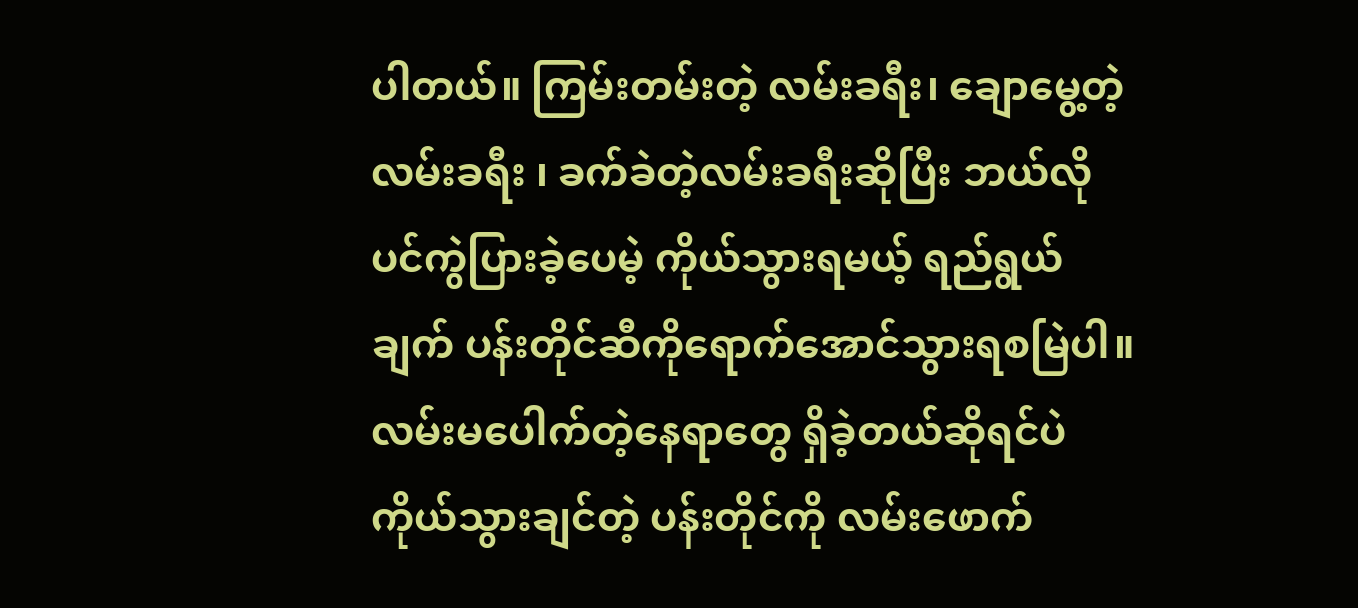ပါတယ်။ ကြမ်းတမ်းတဲ့ လမ်းခရီး၊ ချောမွေ့တဲ့ လမ်းခရီး ၊ ခက်ခဲတဲ့လမ်းခရီးဆိုပြီး ဘယ်လိုပင်ကွဲပြားခဲ့ပေမဲ့ ကိုယ်သွားရမယ့် ရည်ရွယ်ချက် ပန်းတိုင်ဆီကိုရောက်အောင်သွားရစမြဲပါ။ လမ်းမပေါက်တဲ့နေရာတွေ ရှိခဲ့တယ်ဆိုရင်ပဲ ကိုယ်သွားချင်တဲ့ ပန်းတိုင်ကို လမ်းဖောက်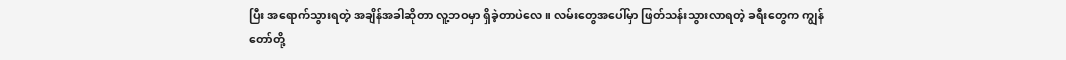ပြီး အရောက်သွားရတဲ့ အချိန်အခါဆိုတာ လူ့ဘဝမှာ ရှိခဲ့တာပဲလေ။ လမ်းတွေအပေါ်မှာ ဖြတ်သန်းသွားလာရတဲ့ ခရီးတွေက ကျွန်တော်တို့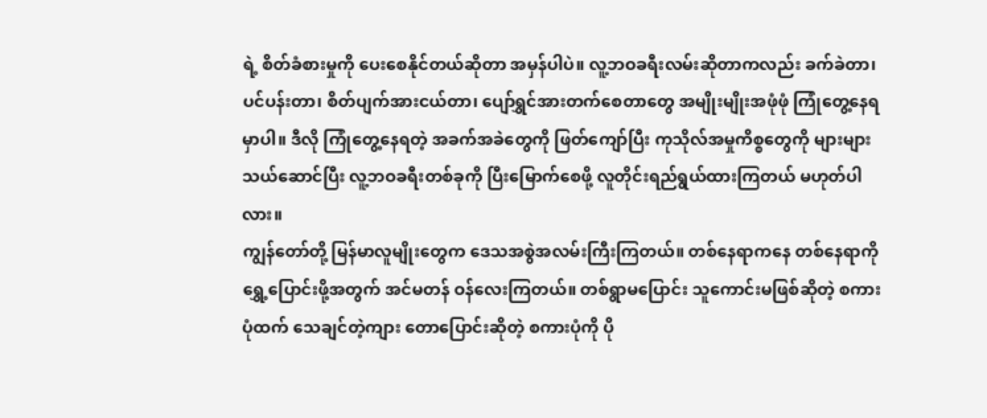ရဲ့ စိတ်ခံစားမှုကို ပေးစေနိုင်တယ်ဆိုတာ အမှန်ပါပဲ။ လူ့ဘဝခရီးလမ်းဆိုတာကလည်း ခက်ခဲတာ၊ ပင်ပန်းတာ၊ စိတ်ပျက်အားငယ်တာ၊ ပျော်ရွှင်အားတက်စေတာတွေ အမျိုးမျိုးအဖုံဖုံ ကြုံတွေ့နေရမှာပါ။ ဒီလို ကြုံတွေ့နေရတဲ့ အခက်အခဲတွေကို ဖြတ်ကျော်ပြီး ကုသိုလ်အမှုကိစ္စတွေကို များများသယ်ဆောင်ပြီး လူ့ဘဝခရီးတစ်ခုကို ပြီးမြောက်စေဖို့ လူတိုင်းရည်ရွယ်ထားကြတယ် မဟုတ်ပါလား။
ကျွန်တော်တို့ မြန်မာလူမျိုးတွေက ဒေသအစွဲအလမ်းကြီးကြတယ်။ တစ်နေရာကနေ တစ်နေရာကို ရွှေ့ပြောင်းဖို့အတွက် အင်မတန် ဝန်လေးကြတယ်။ တစ်ရွာမပြောင်း သူကောင်းမဖြစ်ဆိုတဲ့ စကားပုံထက် သေချင်တဲ့ကျား တောပြောင်းဆိုတဲ့ စကားပုံကို ပို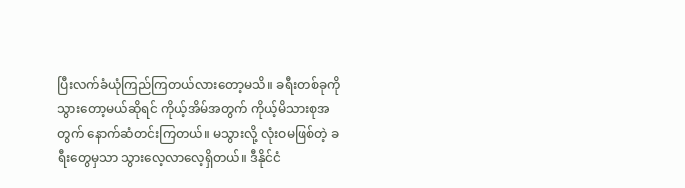ပြီးလက်ခံယုံကြည်ကြတယ်လားတော့မသိ။ ခရီးတစ်ခုကို သွားတော့မယ်ဆိုရင် ကိုယ့်အိမ်အတွက် ကိုယ့်မိသားစုအတွက် နောက်ဆံတင်းကြတယ်။ မသွားလို့ လုံးဝမဖြစ်တဲ့ ခရီးတွေမှသာ သွားလေ့လာလေ့ရှိတယ်။ ဒီနိုင်ငံ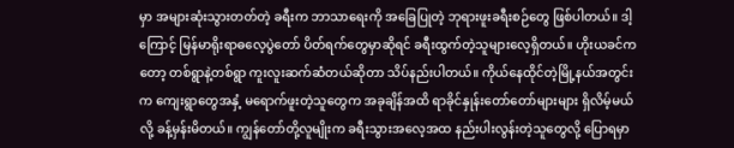မှာ အများဆုံးသွားတတ်တဲ့ ခရီးက ဘာသာရေးကို အခြေပြုတဲ့ ဘုရားဖူးခရီးစဉ်တွေ ဖြစ်ပါတယ်။ ဒါ့ကြောင့် မြန်မာရိုးရာဓလေ့ပွဲတော် ပိတ်ရက်တွေမှာဆိုရင် ခရီးထွက်တဲ့သူများလေ့ရှိတယ်။ ဟိုးယခင်ကတော့ တစ်ရွာနဲ့တစ်ရွာ ကူးလူးဆက်ဆံတယ်ဆိုတာ သိပ်နည်းပါတယ်။ ကိုယ်နေထိုင်တဲ့မြို့နယ်အတွင်းက ကျေးရွာတွေအနှံ့ မရောက်ဖူးတဲ့သူတွေက အခုချိန်အထိ ရာခိုင်နှုန်းတော်တော်များများ ရှိလိမ့်မယ်လို့ ခန့်မှန်းမိတယ်။ ကျွန်တော်တို့လူမျိုးက ခရီးသွားအလေ့အထ နည်းပါးလွန်းတဲ့သူတွေလို့ ပြောရမှာ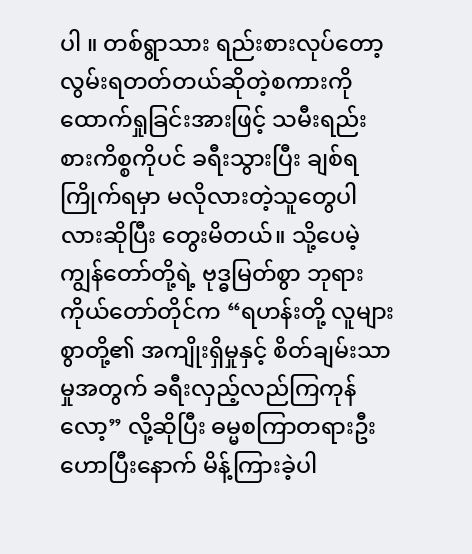ပါ ။ တစ်ရွာသား ရည်းစားလုပ်တော့ လွမ်းရတတ်တယ်ဆိုတဲ့စကားကို ထောက်ရှုခြင်းအားဖြင့် သမီးရည်းစားကိစ္စကိုပင် ခရီးသွားပြီး ချစ်ရကြိုက်ရမှာ မလိုလားတဲ့သူတွေပါလားဆိုပြီး တွေးမိတယ်။ သို့ပေမဲ့ ကျွန်တော်တို့ရဲ့ ဗုဒ္ဓမြတ်စွာ ဘုရားကိုယ်တော်တိုင်က “ရဟန်းတို့ လူများစွာတို့၏ အကျိုးရှိမှုနှင့် စိတ်ချမ်းသာမှုအတွက် ခရီးလှည့်လည်ကြကုန်လော့” လို့ဆိုပြီး ဓမ္မစကြာတရားဦး ဟောပြီးနောက် မိန့်ကြားခဲ့ပါ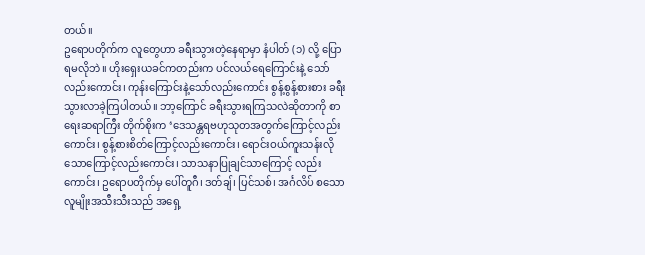တယ်။
ဥရောပတိုက်က လူတွေဟာ ခရီးသွားတဲ့နေရာမှာ နံပါတ် (၁) လို့ ပြောရမလိုဘဲ။ ဟိုးရှေးယခင်ကတည်းက ပင်လယ်ရေကြောင်းနဲ့ သော်လည်းကောင်း၊ ကုန်းကြောင်းနဲ့သော်လည်းကောင်း စွန့်စွန့်စားစား ခရီးသွားလာခဲ့ကြပါတယ်။ ဘာ့ကြောင် ခရီးသွားရကြသလဲဆိုတာကို စာရေးဆရာကြီး တိုက်စိုးက ‘ဒေသန္တရဗဟုသုတအတွက်ကြောင့်လည်းကောင်း၊ စွန့်စားစိတ်ကြောင့်လည်းကောင်း၊ ရောင်းဝယ်ကူးသန်းလိုသောကြောင့်လည်းကောင်း၊ သာသနာပြုချင်သာကြောင့် လည်းကောင်း၊ ဥရောပတိုက်မှ ပေါ်တူဂီ၊ ဒတ်ချ်၊ ပြင်သစ်၊ အင်္ဂလိပ် စသော လူမျိုးအသီးသီးသည် အရှေ့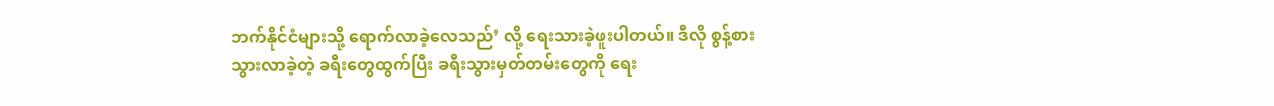ဘက်နိုင်ငံများသို့ ရောက်လာခဲ့လေသည်’ လို့ ရေးသားခဲ့ဖူးပါတယ်။ ဒီလို စွန့်စားသွားလာခဲ့တဲ့ ခရီးတွေထွက်ပြီး ခရီးသွားမှတ်တမ်းတွေကို ရေး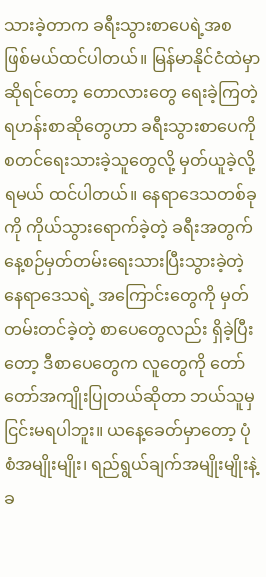သားခဲ့တာက ခရီးသွားစာပေရဲ့အစ ဖြစ်မယ်ထင်ပါတယ်။ မြန်မာနိုင်ငံထဲမှာဆိုရင်တော့ တောလားတွေ ရေးခဲ့ကြတဲ့ ရဟန်းစာဆိုတွေဟာ ခရီးသွားစာပေကို စတင်ရေးသားခဲ့သူတွေလို့ မှတ်ယူခဲ့လို့ ရမယ် ထင်ပါတယ်။ နေရာဒေသတစ်ခုကို ကိုယ်သွားရောက်ခဲ့တဲ့ ခရီးအတွက် နေ့စဉ်မှတ်တမ်းရေးသားပြီးသွားခဲ့တဲ့ နေရာဒေသရဲ့ အကြောင်းတွေကို မှတ်တမ်းတင်ခဲ့တဲ့ စာပေတွေလည်း ရှိခဲ့ပြီးတော့ ဒီစာပေတွေက လူတွေကို တော်တော်အကျိုးပြုတယ်ဆိုတာ ဘယ်သူမှငြင်းမရပါဘူး။ ယနေ့ခေတ်မှာတော့ ပုံစံအမျိုးမျိုး၊ ရည်ရွယ်ချက်အမျိုးမျိုးနဲ့ ခ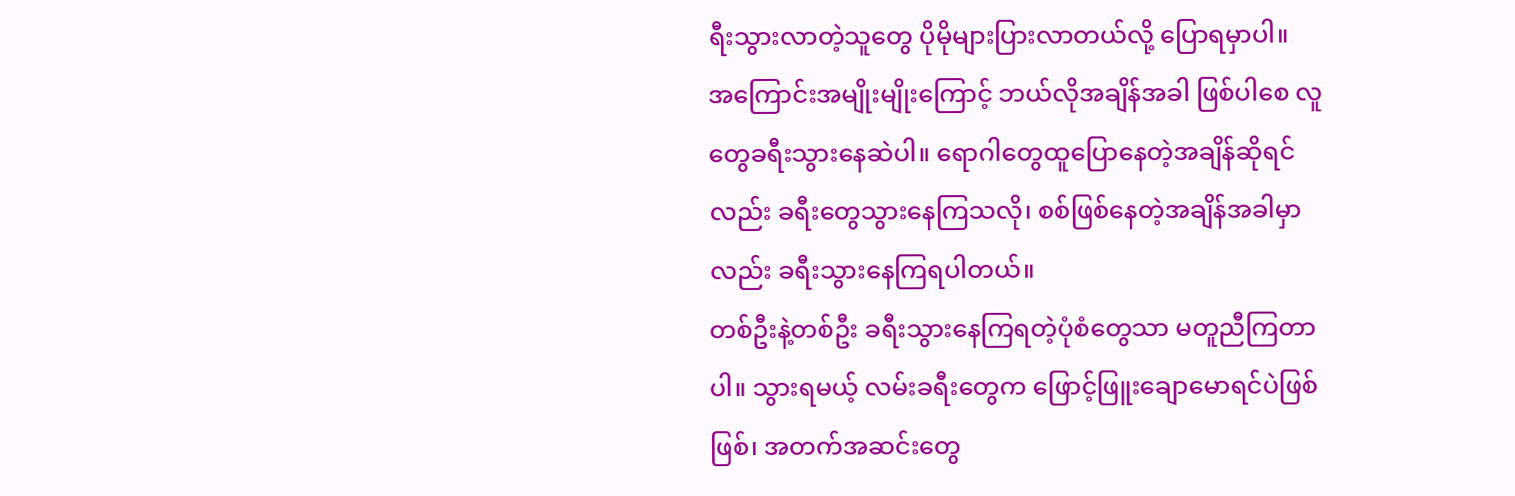ရီးသွားလာတဲ့သူတွေ ပိုမိုများပြားလာတယ်လို့ ပြောရမှာပါ။
အကြောင်းအမျိုးမျိုးကြောင့် ဘယ်လိုအချိန်အခါ ဖြစ်ပါစေ လူတွေခရီးသွားနေဆဲပါ။ ရောဂါတွေထူပြောနေတဲ့အချိန်ဆိုရင်လည်း ခရီးတွေသွားနေကြသလို၊ စစ်ဖြစ်နေတဲ့အချိန်အခါမှာလည်း ခရီးသွားနေကြရပါတယ်။
တစ်ဦးနဲ့တစ်ဦး ခရီးသွားနေကြရတဲ့ပုံစံတွေသာ မတူညီကြတာပါ။ သွားရမယ့် လမ်းခရီးတွေက ဖြောင့်ဖြူးချောမောရင်ပဲဖြစ်ဖြစ်၊ အတက်အဆင်းတွေ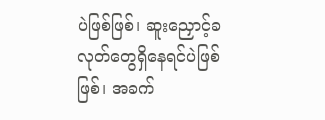ပဲဖြစ်ဖြစ်၊ ဆူးညှောင့်ခလုတ်တွေရှိနေရင်ပဲဖြစ်ဖြစ်၊ အခက်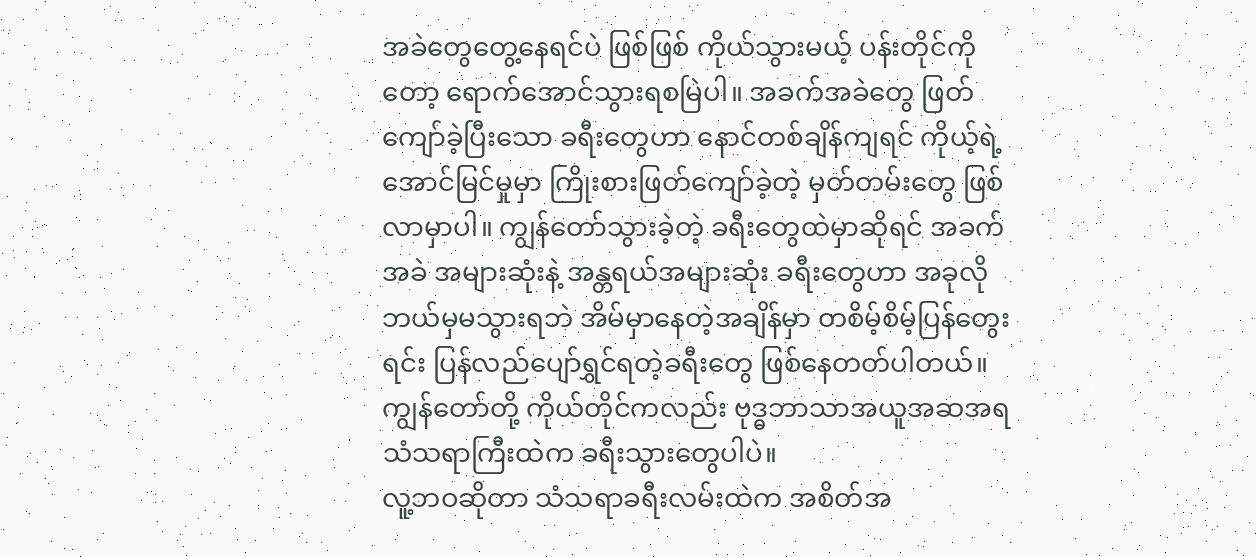အခဲတွေတွေ့နေရင်ပဲ ဖြစ်ဖြစ် ကိုယ်သွားမယ့် ပန်းတိုင်ကိုတော့ ရောက်အောင်သွားရစမြဲပါ။ အခက်အခဲတွေ ဖြတ်ကျော်ခဲ့ပြီးသော ခရီးတွေဟာ နောင်တစ်ချိန်ကျရင် ကိုယ့်ရဲ့အောင်မြင်မှုမှာ ကြိုးစားဖြတ်ကျော်ခဲ့တဲ့ မှတ်တမ်းတွေ ဖြစ်လာမှာပါ။ ကျွန်တော်သွားခဲ့တဲ့ ခရီးတွေထဲမှာဆိုရင် အခက်အခဲ အများဆုံးနဲ့ အန္တရယ်အများဆုံး ခရီးတွေဟာ အခုလို ဘယ်မှမသွားရဘဲ အိမ်မှာနေတဲ့အချိန်မှာ တစိမ့်စိမ့်ပြန်တွေးရင်း ပြန်လည်ပျော်ရွှင်ရတဲ့ခရီးတွေ ဖြစ်နေတတ်ပါတယ်။ ကျွန်တော်တို့ ကိုယ်တိုင်ကလည်း ဗုဒ္ဓဘာသာအယူအဆအရ သံသရာကြီးထဲက ခရီးသွားတွေပါပဲ။
လူ့ဘဝဆိုတာ သံသရာခရီးလမ်းထဲက အစိတ်အ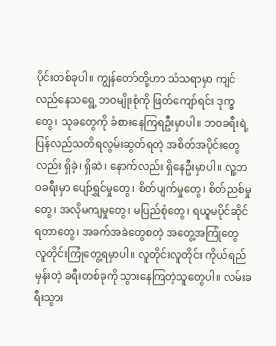ပိုင်းတစ်ခုပါ။ ကျွန်တော်တို့ဟာ သံသရာမှာ ကျင်လည်နေသရွေ့ ဘဝမျိုးစုံကို ဖြတ်ကျော်ရင်း ဒုက္ခတွေ၊ သုခတွေကို ခံစားနေကြရဦးမှာပါ။ ဘဝခရီးရဲ့ ပြန်လည်သတိရလွမ်းဆွတ်ရတဲ့ အစိတ်အပိုင်းတွေလည်း ရှိခဲ့၊ ရှိဆဲ၊ နောက်လည်း ရှိနေဦးမှာပါ။ လူ့ဘဝခရီးမှာ ပျော်ရွှင်မှုတွေ၊ စိတ်ပျက်မှုတွေ၊ စိတ်ညစ်မှုတွေ၊ အလိုမကျမှုတွေ၊ မပြည်စုံတွေ၊ ရယူမပိုင်ဆိုင်ရတာတွေ၊ အခက်အခဲတွေစတဲ့ အတွေ့အကြုံတွေ လူတိုင်းကြုံတွေ့ရမှာပါ။ လူတိုင်းလူတိုင်း ကိုယ်ရည်မှန်းတဲ့ ခရီးတစ်ခုကို သွားနေကြတဲ့သူတွေပါ။ လမ်းခရီးသွား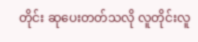တိုင်း ဆုပေးတတ်သလို လူတိုင်းလူ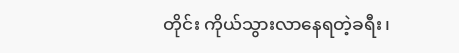တိုင်း ကိုယ်သွားလာနေရတဲ့ခရီး၊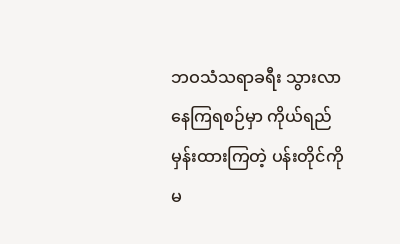ဘဝသံသရာခရီး သွားလာနေကြရစဉ်မှာ ကိုယ်ရည်မှန်းထားကြတဲ့ ပန်းတိုင်ကို မ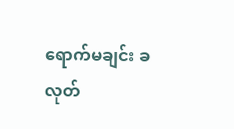ရောက်မချင်း ခလုတ်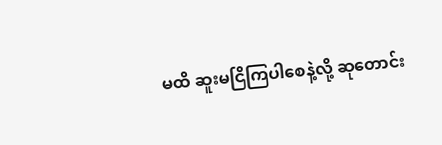မထိ ဆူးမငြိကြပါစေနဲ့လို့ ဆုတောင်း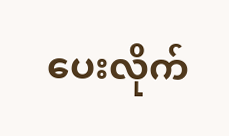ပေးလိုက်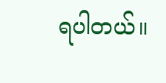ရပါတယ်။